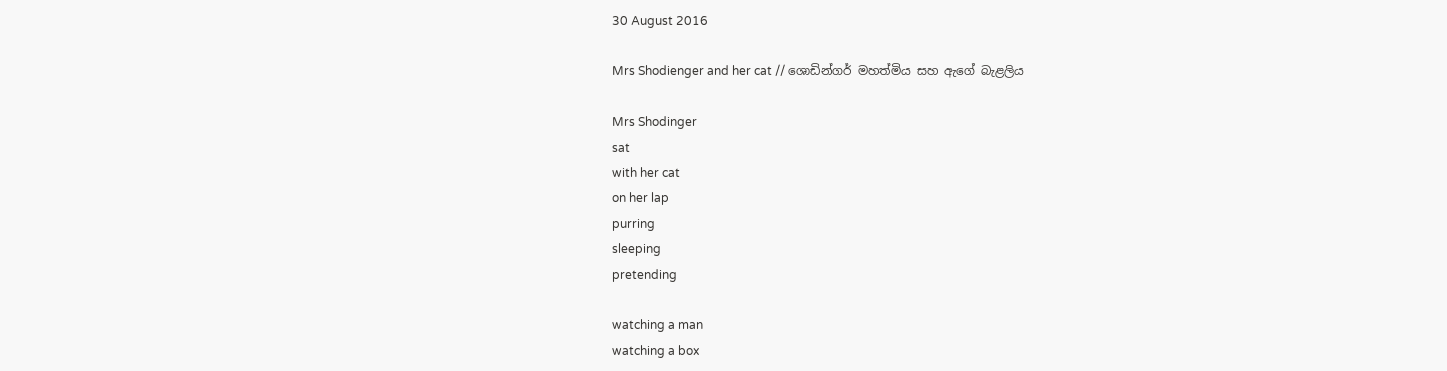30 August 2016

Mrs Shodienger and her cat // ශොඩින්ගර් මහත්මිය සහ ඇගේ බැළලිය

Mrs Shodinger
sat
with her cat
on her lap
purring
sleeping
pretending

watching a man
watching a box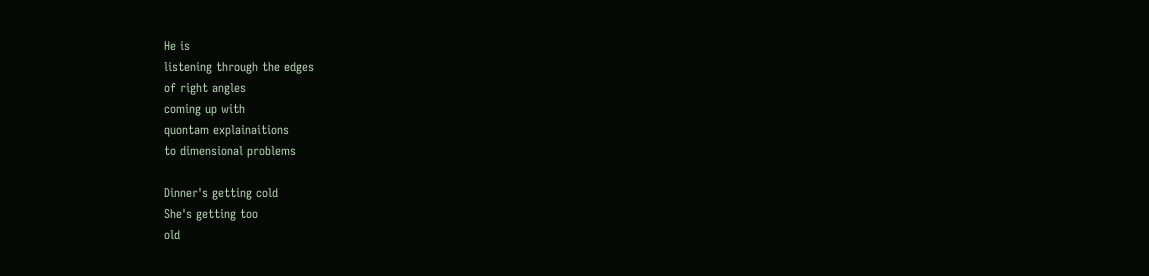He is
listening through the edges
of right angles
coming up with
quontam explainaitions
to dimensional problems

Dinner's getting cold
She's getting too
old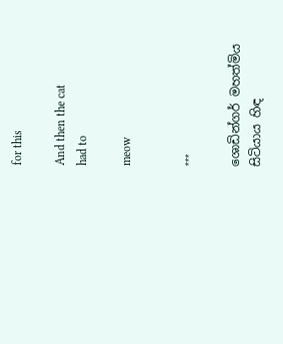for this

And then the cat
had to

meow


***

ශොඩින්ගර් මහත්මිය
සිටියාය හිඳ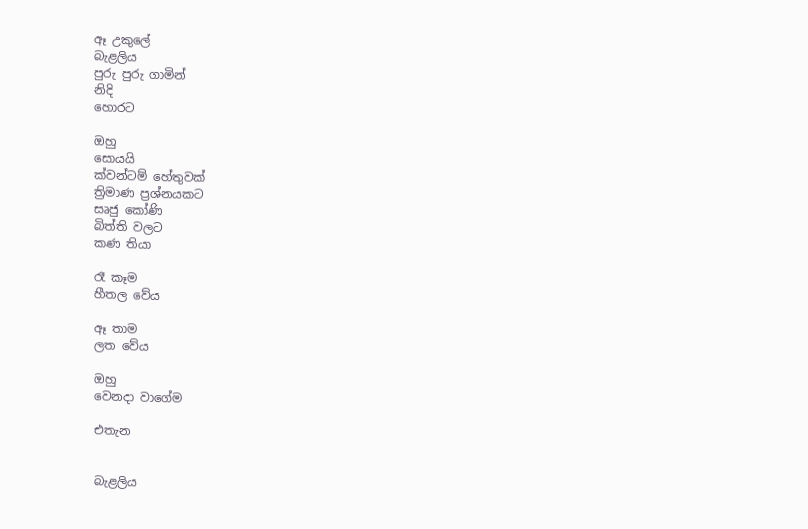ඈ උකුලේ
බැළලිය
පුරු පුරු ගාමින්
නිදි
හොරට

ඔහු
සොයයි
ක්වන්ටම් හේතුවක්
ත්‍රිමාණ ප්‍රශ්නයකට
සෘජු කෝණි
බිත්ති වලට
කණ තියා

රෑ කෑම
හීතල වේය

ඈ තාම
ලත වේය

ඔහු
වෙනදා වාගේම

එතැන


බැළලිය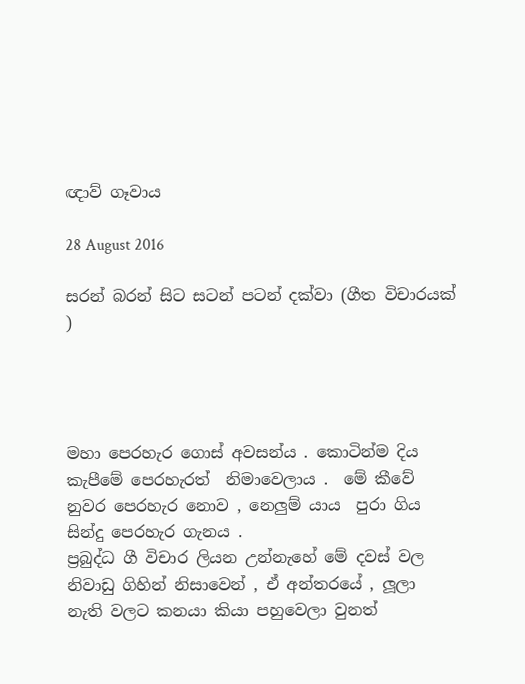ඥාව් ගෑවාය

28 August 2016

සරන් බරන් සිට සටන් පටන් දක්වා (ගීත විචාරයක් )




මහා පෙරහැර ගොස් අවසන්ය . කොටින්ම දිය කැපීමේ පෙරහැරත්  නිමාවෙලාය .  මේ කීවේ  නුවර පෙරහැර නොව , නෙලුම් යාය  පුරා ගිය සින්දු පෙරහැර ගැනය .
ප්‍රබුද්ධ ගී විචාර ලියන උන්නැහේ මේ දවස් වල නිවාඩු ගිහින් නිසාවෙන් , ඒ අන්තරයේ , ලූලා නැති වලට කනයා කියා පහුවෙලා වුනත්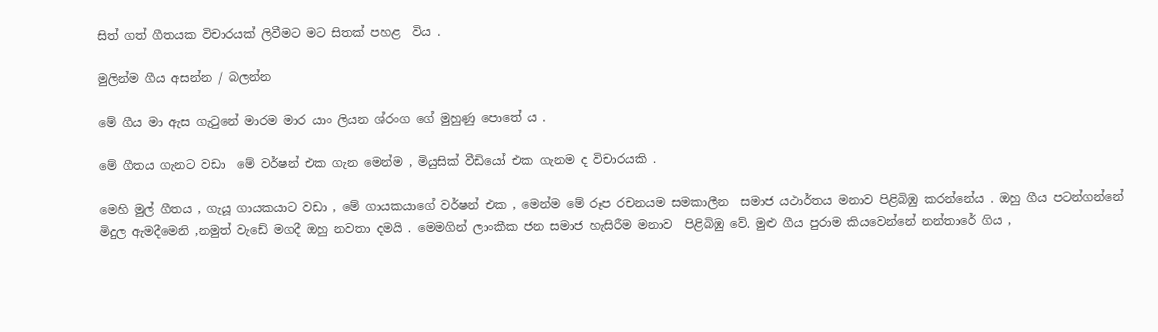සිත් ගත් ගීතයක විචාරයක් ලිවීමට මට සිතක් පහළ  විය .

මුලින්ම ගීය අසන්න / බලන්න

මේ ගීය මා ඇස ගැටුනේ මාරම මාර යාං ලියන ශ්රංග ගේ මුහුණු පොතේ ය .

මේ ගීතය ගැනට වඩා  මේ වර්ෂන් එක ගැන මෙන්ම , මියුසික් වීඩියෝ එක ගැනම ද විචාරයකි .

මෙහි මුල් ගීතය , ගැයූ ගායකයාට වඩා , මේ ගායකයාගේ වර්ෂන් එක , මෙන්ම මේ රූප රචනයම සමකාලීන  සමාජ යථාර්තය මනාව පිළිබිඹු කරන්නේය . ඔහු ගීය පටන්ගන්නේ මිදුල ඇමදීමෙනි ,නමුත් වැඩේ මගදී ඔහු නවතා දමයි . මෙමගින් ලාංකීක ජන සමාජ හැසිරීම මනාව  පිළිබිඹු වේ. මුළු ගීය පුරාම කියවෙන්නේ නන්තාරේ ගිය ,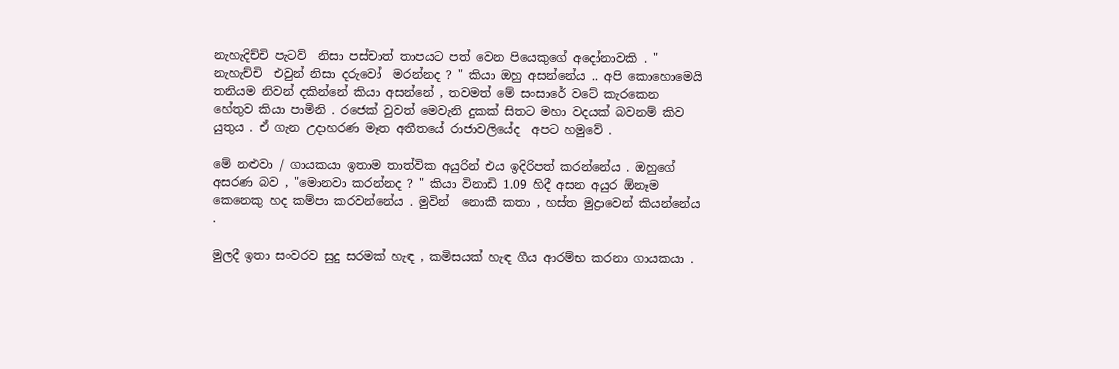නැහැදිච්චි පැටව්  නිසා පස්චාත් තාපයට පත් වෙන පියෙකුගේ අදෝනාවකි . " නැහැච්චි  එවුන් නිසා දරුවෝ  මරන්නද ? " කියා ඔහු අසන්නේය .. අපි කොහොමෙයි තනියම නිවන් දකින්නේ කියා අසන්නේ , තවමත් මේ සංසාරේ වටේ කැරකෙන හේතුව කියා පාමිනි . රජෙක් වුවත් මෙවැනි දුකක් සිතට මහා වදයක් බවනම් කිව යුතුය . ඒ ගැන උදාහරණ මෑත අතීතයේ රාජාවලියේද  අපට හමුවේ .

මේ නළුවා / ගායකයා ඉතාම තාත්වික අයුරින් එය ඉදිරිපත් කරන්නේය . ඔහුගේ අසරණ බව , "මොනවා කරන්නද ? " කියා විනාඩි 1.09 හිදී අසන අයුර ඕනෑම කෙනෙකු හද කම්පා කරවන්නේය . මුවින්  නොකී කතා , හස්ත මුද්‍රාවෙන් කියන්නේය .

මුලදී ඉතා සංවරව සුදු සරමක් හැඳ , කමිසයක් හැඳ ගීය ආරම්භ කරනා ගායකයා .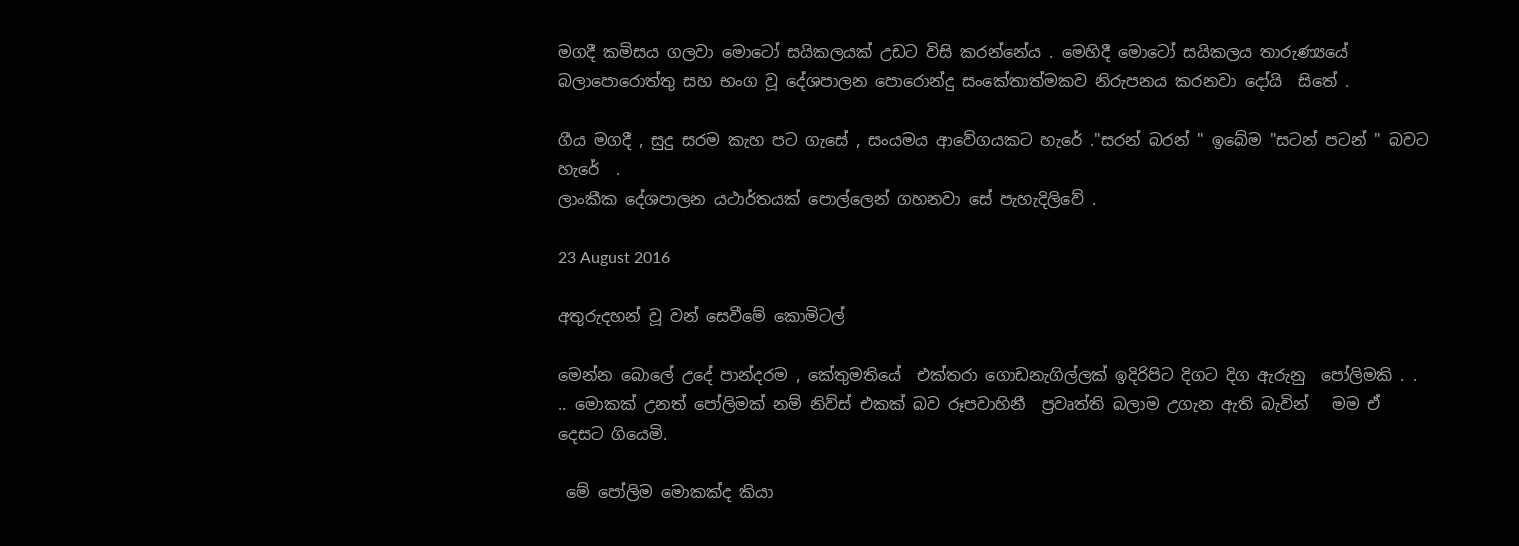මගදී කමිසය ගලවා මොටෝ සයිකලයක් උඩට විසි කරන්නේය . මෙහිදී මොටෝ සයිකලය තාරුණ්‍යයේ බලාපොරොත්තු සහ භංග වූ දේශපාලන පොරොන්දු සංකේතාත්මකව නිරුපනය කරනවා දෝයි  සිතේ .

ගීය මගදී , සුදු සරම කැහ පට ගැසේ , සංයමය ආවේගයකට හැරේ ."සරන් බරන් " ඉබේම "සටන් පටන් " බවට හැරේ  .
ලාංකීක දේශපාලන යථාර්තයක් පොල්ලෙන් ගහනවා සේ පැහැදිලිවේ .

23 August 2016

අතුරුදහන් වූ වන් සෙවීමේ කොමිටල්

මෙන්න බොලේ උදේ පාන්දරම , කේතුමතියේ  එක්තරා ගොඩනැගිල්ලක් ඉදිරිපිට දිගට දිග ඇරුනු  පෝලිමකි . . .. මොකක් උනත් පෝලිමක් නම් නිව්ස් එකක් බව රූපවාහිනී  ප්‍රවෘත්ති බලාම උගැන ඇති බැවින්   මම ඒ දෙසට ගියෙමි.

 මේ පෝලිම මොකක්ද කියා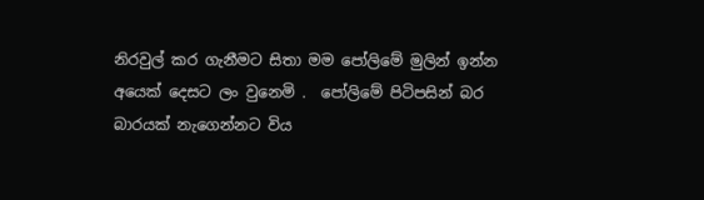නිරවුල් කර ගැනීමට සිතා මම පෝලිමේ මුලින් ඉන්න අයෙක් දෙසට ලං වුනෙමි .  පෝලිමේ පිටිපසින් බර බාරයක් නැගෙන්නට විය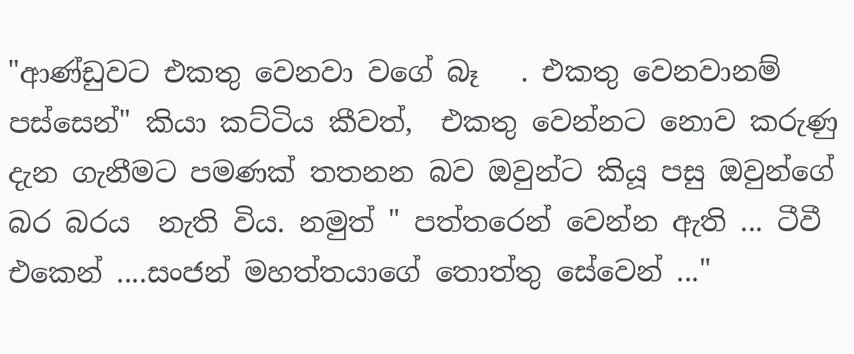"ආණ්ඩුවට එකතු වෙනවා වගේ බෑ   . එකතු වෙනවානම් පස්සෙන්" කියා කට්ටිය කීවත්,  එකතු වෙන්නට නොව කරුණු දැන ගැනීමට පමණක් තතනන බව ඔවුන්ට කියූ පසු ඔවුන්ගේ බර බරය  නැති විය. නමුත් " පත්තරෙන් වෙන්න ඇති ... ටීවී එකෙන් ....සංජන් මහත්තයාගේ තොත්තු සේවෙන් ..."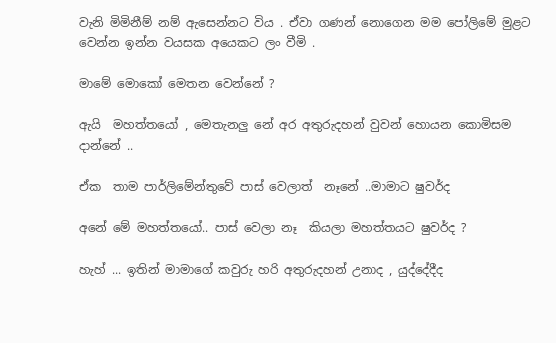වැනි මිමිනීම් නම් ඇසෙන්නට විය . ඒවා ගණන් නොගෙන මම පෝලිමේ මුළට  වෙන්න ඉන්න වයසක අයෙකට ලං වීමි .

මාමේ මොකෝ මෙතන වෙන්නේ ?

ඇයි  මහත්තයෝ , මෙතැනලු නේ අර අතුරුදහන් වුවන් හොයන කොමිසම දාන්නේ ..

ඒක  තාම පාර්ලිමේන්තුවේ පාස් වෙලාත්  නෑනේ ..මාමාට ෂුවර්ද

අනේ මේ මහත්තයෝ.. පාස් වෙලා නෑ  කියලා මහත්තයට ෂුවර්ද ?

හැහ් ... ඉතින් මාමාගේ කවුරු හරි අතුරුදහන් උනාද , යුද්දේදීද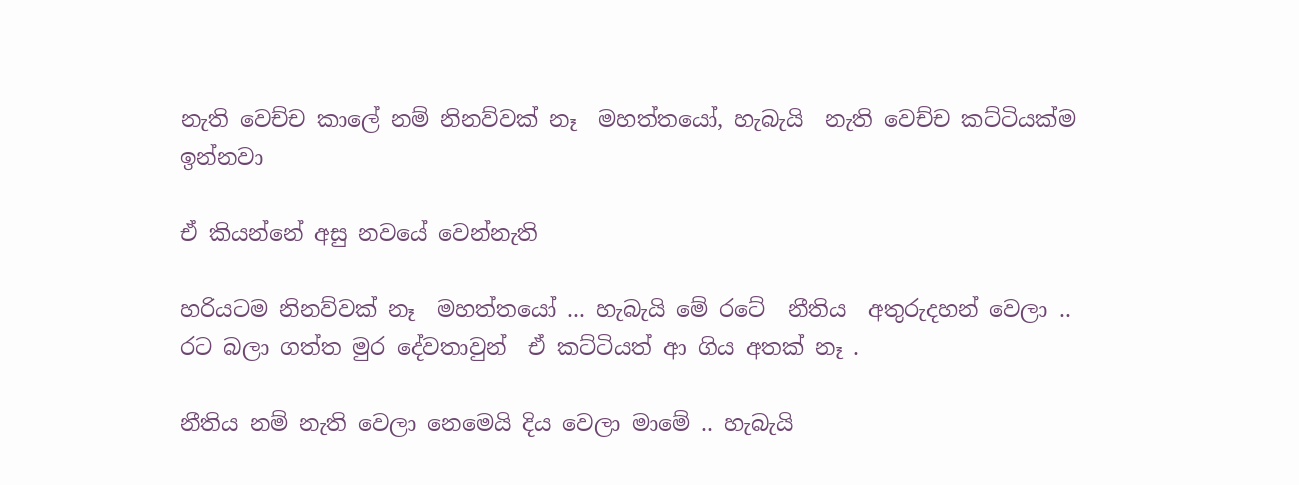නැති වෙච්ච කාලේ නම් නිනව්වක් නෑ  මහත්තයෝ, හැබැයි  නැති වෙච්ච කට්ටියක්ම ඉන්නවා

ඒ කියන්නේ අසු නවයේ වෙන්නැති

හරියටම නිනව්වක් නෑ  මහත්තයෝ ... හැබැයි මේ රටේ  නීතිය  අතුරුදහන් වෙලා .. රට බලා ගත්ත මුර දේවතාවුන්  ඒ කට්ටියත් ආ ගිය අතක් නෑ .

නීතිය නම් නැති වෙලා නෙමෙයි දිය වෙලා මාමේ .. හැබැයි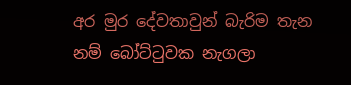අර මුර දේවතාවුන් බැරිම තැන නම් බෝට්ටුවක නැගලා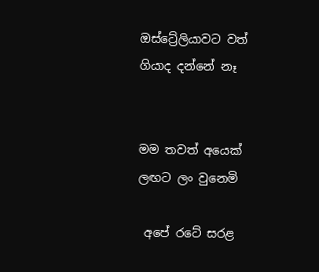ඔස්ට්‍රේලියාවට වත් ගියාද දන්නේ නෑ


මම තවත් අයෙක් ලඟට ලං වුනෙමි

 අපේ රටේ සරළ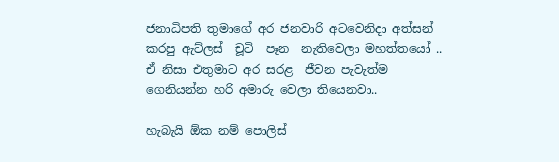ජනාධිපති තුමාගේ අර ජනවාරි අටවෙනිදා අත්සන් කරපු ඇට්ලස්  චූටි  පෑන  නැතිවෙලා මහත්තයෝ .. ඒ නිසා එතුමාට අර සරළ  ජීවන පැවැත්ම ගෙනියන්න හරි අමාරු වෙලා තියෙනවා..

හැබැයි ඕක නම් පොලිස්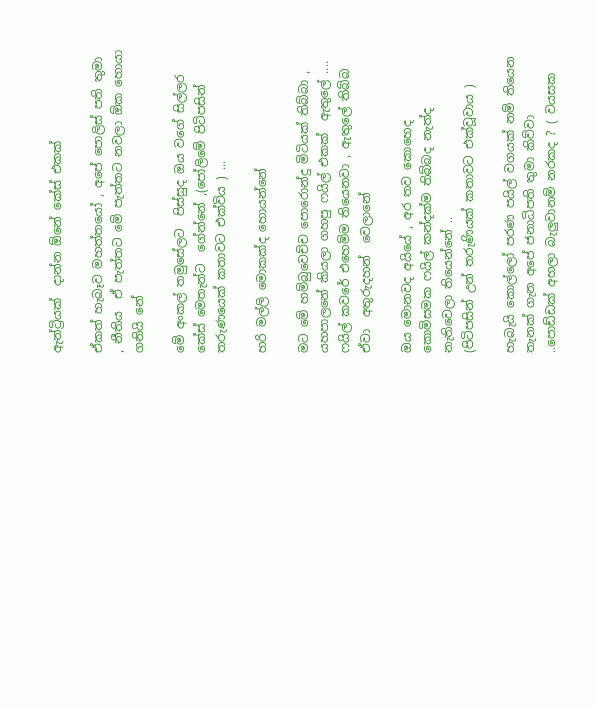ඇන්ට්‍රියක්  දාන්න ඕනේ කේස් එකක්

ඒකත් හැබෑව මහත්තයෝ , අපේ පොලිස් පති තුමා , නීතිය  ඒ පැත්තට මේ පැත්තට නවලා ඕක හොයා ගනියි නේ

මේ අංකල් තමුසේලට  පිස්සුද ඔය වගේ සිල්ලර කේස් මෙතැන්ට  ගේන්නේ ,(පෝලිමේ පිටිපසින් තරුණයෙක් කතාවට එක්විය ) ...

හරි මල්ලි මොකක්ද හොයන්නේ

මට මේ හම්බුවෙච්ච පොරොන්දු මිටියක් තිබ්බා , යහපාලනේ කියලා ගහපු ෆයිල් එකක්  ඇතුලේ .... ෆයිල් කවරේ එහෙම්ම තියෙනවා , ඇතුලේ තිබ්බ ඒවා  අතුරුදහන්  වෙලානේ

ඔය මොනවද අයියේ , අර තව කොහෙද කොමිසමක ෆයිල් කන්දක්ම තිබ්බද නැත්ද නැතිවෙලා තියෙන්නේ ..
(පිටිපසින් උන් තරුණියක් කතාවට එක්වූවාය )

හැබැයි කොල්ලෝ පරණ පයිල් වගයක් නම් තියෙන තැනක් ගැන අපේ ජනාධිපති තුමා කිව්වා ..පොඩ්ඩක් අහලා බැලුවානම් නරකද ? ( වයසක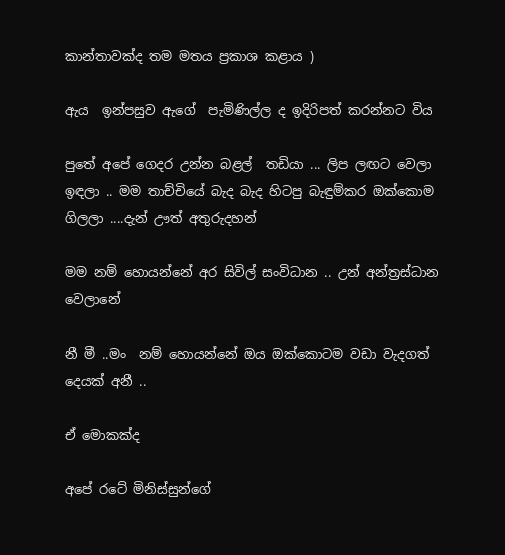කාන්තාවක්ද තම මතය ප්‍රකාශ කළාය )

ඇය  ඉන්පසුව ඇගේ  පැමිණිල්ල ද ඉදිරිපත් කරන්නට විය

පුතේ අපේ ගෙදර උන්න බළල්  තඩියා ... ලිප ලඟට වෙලා ඉඳලා .. මම තාච්චියේ බැද බැද හිටපු බැඳුම්කර ඔක්කොම ගිලලා ....දැන් ඌත් අතුරුදහන්

මම නම් හොයන්නේ අර සිවිල් සංවිධාන .. උන් අන්ත්‍රස්ධාන වෙලානේ

නී මී ..මං  නම් හොයන්නේ ඔය ඔක්කොටම වඩා වැදගත් දෙයක් අනී ..

ඒ මොකක්ද

අපේ රටේ මිනිස්සුන්ගේ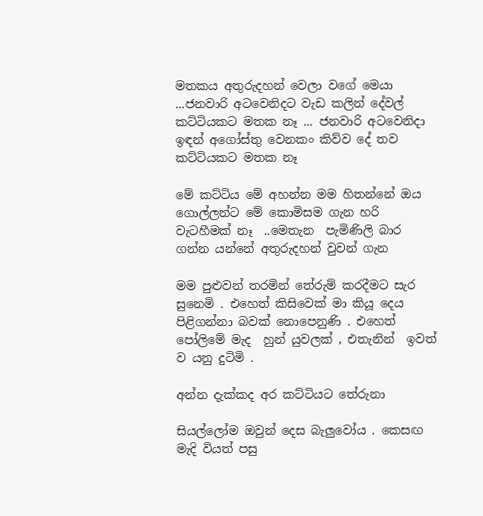මතකය අතුරුදහන් වෙලා වගේ මෙයා ...ජනවාරි අටවෙනිදට වැඩ කලින් දේවල් කට්ටියකට මතක නෑ ... ජනවාරි අටවෙනිදා ඉඳන් අගෝස්තු වෙනකං කිව්ව දේ තව කට්ටියකට මතක නෑ

මේ කට්ටිය මේ අහන්න මම හිතන්නේ ඔය ගොල්ලන්ට මේ කොමිසම ගැන හරි වැටහීමක් නෑ  ..මෙතැන  පැමිණිලි බාර ගන්න යන්නේ අතුරුදහන් වුවන් ගැන

මම පුළුවන් තරමින් තේරුම් කරදීමට සැර සුනෙමි . එහෙත් කිසිවෙක් මා කියූ දෙය පිළිගන්නා බවක් නොපෙනුණි . එහෙත්  පෝලිමේ මැද  හුන් යුවලක් , එතැනින්  ඉවත් ව යනු දුටිමි .

අන්න දැක්කද අර කට්ටියට තේරුනා

සියල්ලෝම ඔවුන් දෙස බැලුවෝය . කෙසඟ මැදි වියත් පසු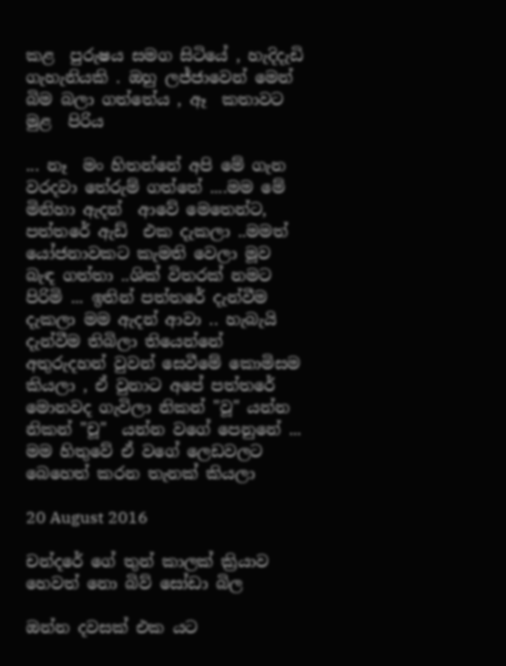කළ  පුරුෂය සමග සිටියේ , හැදිදැඩි ගැහැනියකි . ඔහු ලජ්ජාවෙන් මෙන් බිම බලා ගත්තේය , ඈ  කතාවට මුළ  පිරිය

... නෑ  මං හිතන්නේ අපි මේ ගැන වරදවා තේරුම් ගත්තේ ....මම මේ මිනිහා ඇදන්  ආවේ මෙතෙන්ට, පත්තරේ ඇඩ්  එක දැකලා ..මමත් යෝජනාවකට කැමති වෙලා මූව බැඳ ගත්තා ..ශික් විතරක් නමට පිරිමි ... ඉතින් පත්තරේ දැන්වීම දැකලා මම ඇදන් ආවා .. හැබැයි දැන්වීම තිබිලා තියෙන්නේ අතුරුදහන් වුවන් සෙවීමේ කොමිසම කියලා , ඒ වුනාට අපේ පත්තරේ මොනවද ගැවිලා නිකන් "වූ" යන්න නිකන් "චූ"  යන්න වගේ පෙනුනේ ... මම හිතුවේ ඒ වගේ ලෙඩවලට බෙහෙත් කරන තැනක් කියලා

20 August 2016

චන්දරේ ගේ තුන් කාලක් ක්‍රියාව හෙවත් නො බිව් සෝඩා බිල

ඔන්න දවසක් එක යට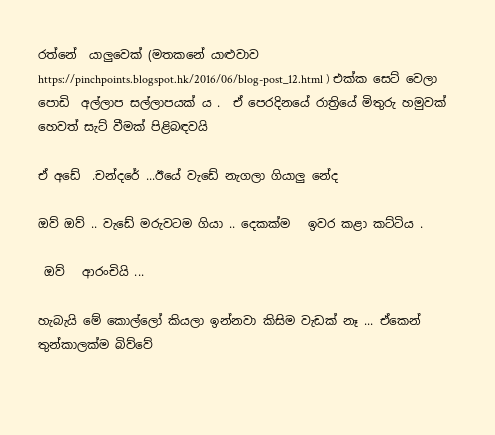රත්නේ  යාලුවෙක් (මතකනේ යාළුවාව  https://pinchpoints.blogspot.hk/2016/06/blog-post_12.html ) එක්ක සෙට් වෙලා පොඩි  අල්ලාප සල්ලාපයක් ය .  ඒ පෙරදිනයේ රාත්‍රියේ මිතුරු හමුවක් හෙවත් සැට් වීමක් පිළිබඳවයි

ඒ අඩේ  .චන්දරේ ...ඊයේ වැඩේ නැගලා ගියාලු නේද

ඔව් ඔව් .. වැඩේ මරුවටම ගියා .. දෙකක්ම   ඉවර කළා කට්ටිය .

 ඔව්   ආරංචියි ...

හැබැයි මේ කොල්ලෝ කියලා ඉන්නවා කිසිම වැඩක් නෑ ... ඒකෙන් තුන්කාලක්ම බිව්වේ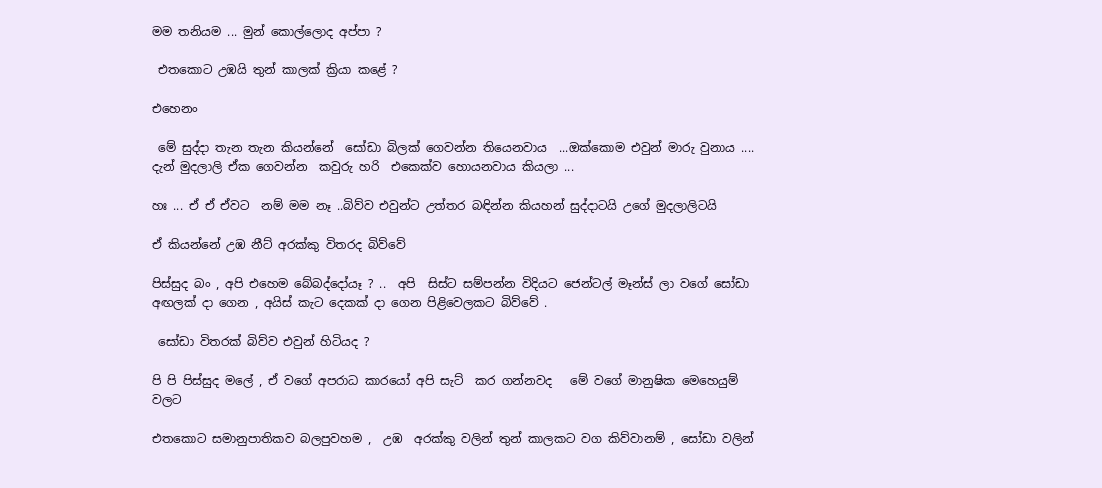මම තනියම ... මුන් කොල්ලොද අප්පා ?

 එතකොට උඹයි තුන් කාලක් ක්‍රියා කළේ ?

එහෙනං

 මේ සුද්දා තැන තැන කියන්නේ  සෝඩා බිලක් ගෙවන්න තියෙනවාය  ...ඔක්කොම එවුන් මාරු වුනාය .... දැන් මුදලාලි ඒක ගෙවන්න  කවුරු හරි  එකෙක්ව හොයනවාය කියලා ...

හඃ ... ඒ ඒ ඒවට  නම් මම නෑ ..බිව්ව එවුන්ට උත්තර බඳින්න කියහන් සුද්දාටයි උගේ මුදලාලිටයි

ඒ කියන්නේ උඹ නීට් අරක්කු විතරද බිව්වේ

පිස්සුද බං , අපි එහෙම බේබද්දෝයෑ ? ..  අපි  සිස්ට සම්පන්න විදියට ජෙන්ටල් මෑන්ස් ලා වගේ සෝඩා අඟලක් දා ගෙන , අයිස් කැට දෙකක් දා ගෙන පිළිවෙලකට බිව්වේ .

 සෝඩා විතරක් බිව්ව එවුන් හිටියද ?

පි පි පිස්සුද මලේ , ඒ වගේ අපරාධ කාරයෝ අපි සැට්  කර ගන්නවද   මේ වගේ මානුෂික මෙහෙයුම් වලට

එතකොට සමානුපාතිකව බලපුවහම ,  උඹ  අරක්කු වලින් තුන් කාලකට වග කිව්වානම් , සෝඩා වලින්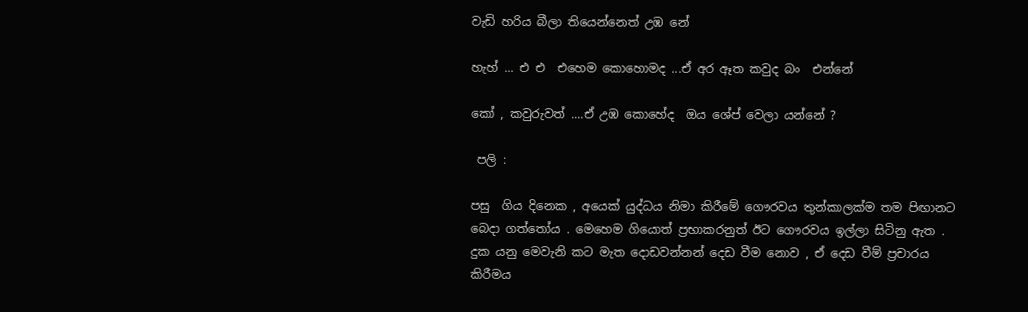වැඩි හරිය බීලා තියෙන්නෙත් උඹ නේ

හැහ් ... එ එ  එහෙම කොහොමද ...ඒ අර ඈත කවුද බං  එන්නේ

කෝ , කවුරුවත් ....ඒ උඹ කොහේද  ඔය ශේප් වෙලා යන්නේ ?

 පලි :

පසු  ගිය දිනෙක , අයෙක් යුද්ධය නිමා කිරීමේ ගෞරවය තුන්කාලක්ම තම පිඟානට බෙදා ගත්තෝය . මෙහෙම ගියොත් ප්‍රභාකරනුත් ඊට ගෞරවය ඉල්ලා සිටිනු ඇත . දුක යනු මෙවැනි කට මැත දොඩවන්නන් දෙඩ වීම නොව , ඒ දෙඩ වීම් ප්‍රචාරය කිරීමය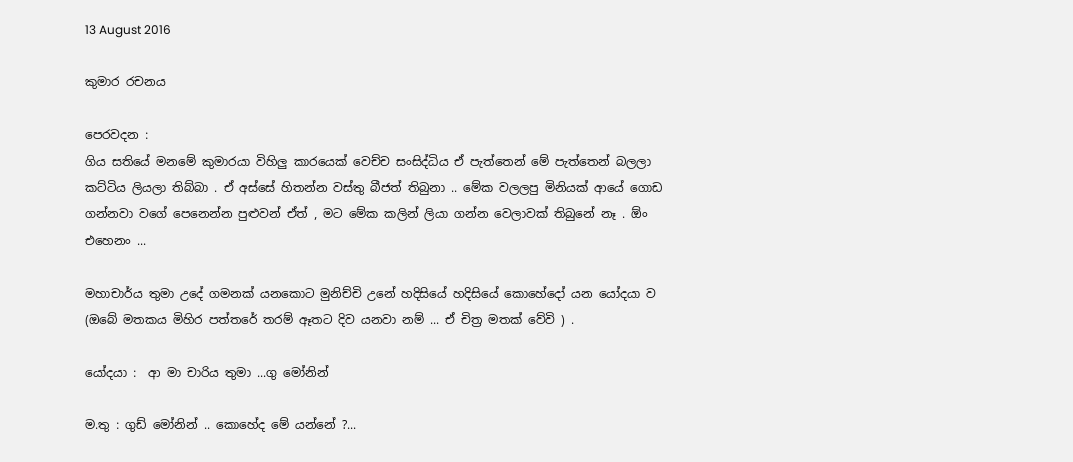13 August 2016

කුමාර රචනය

පෙරවදන :
ගිය සතියේ මනමේ කුමාරයා විහිලු කාරයෙක් වෙච්ච සංසිද්ධිය ඒ පැත්තෙන් මේ පැත්තෙන් බලලා කට්ටිය ලියලා තිබ්බා . ඒ අස්සේ හිතන්න වස්තු බීජත් තිබුනා .. මේක වලලපු මිනියක් ආයේ ගොඩ ගන්නවා වගේ පෙනෙන්න පුළුවන් ඒත් , මට මේක කලින් ලියා ගන්න වෙලාවක් තිබුනේ නෑ . ඕං එහෙනං ...

මහාචාර්ය තුමා උදේ ගමනක් යනකොට මුනිච්චි උනේ හදිසියේ හදිසියේ කොහේදෝ යන යෝදයා ව (ඔබේ මතකය මිහිර පත්තරේ තරම් ඈතට දිව යනවා නම් ... ඒ චිත්‍ර මතක් වේවි ) .

යෝදයා :  ආ මා චාරිය තුමා ...ගු මෝනින්

ම.තු : ගුඩ් මෝනින් .. කොහේද මේ යන්නේ ?...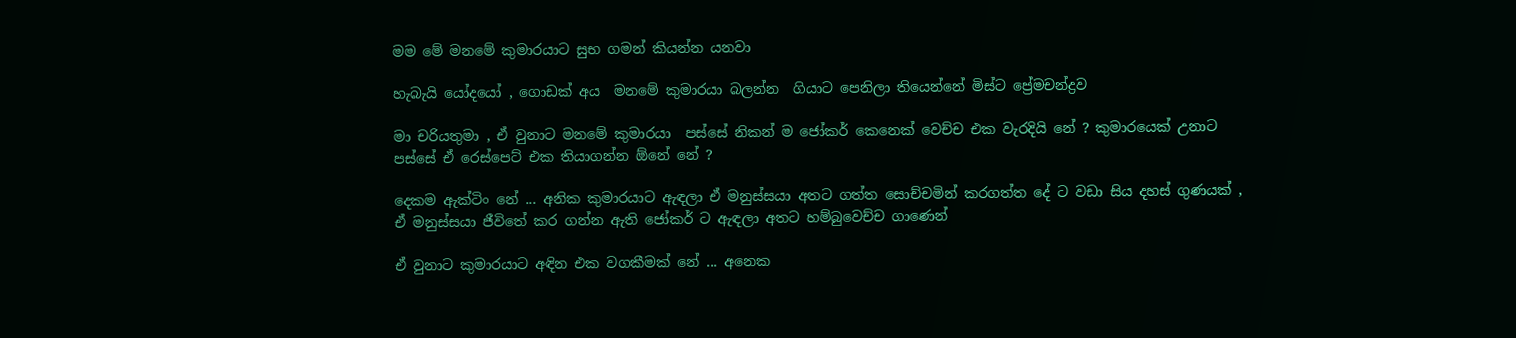මම මේ මනමේ කුමාරයාට සුභ ගමන් කියන්න යනවා

හැබැයි යෝදයෝ , ගොඩක් අය  මනමේ කුමාරයා බලන්න  ගියාට පෙනිලා තියෙන්නේ මිස්ට ප්‍රේමචන්ද්‍රව

මා චරියතුමා , ඒ වුනාට මනමේ කුමාරයා  පස්සේ නිකන් ම ජෝකර් කෙනෙක් වෙච්ච එක වැරදියි නේ ? කුමාරයෙක් උනාට පස්සේ ඒ රෙස්පෙට් එක තියාගන්න ඕනේ නේ ?

දෙකම ඇක්ටිං නේ ... අනික කුමාරයාට ඇඳලා ඒ මනුස්සයා අතට ගත්ත සොච්චමින් කරගත්ත දේ ට වඩා සිය දහස් ගුණයක් , ඒ මනුස්සයා ජීවිතේ කර ගන්න ඇති ජෝකර් ට ඇඳලා අතට හම්බුවෙච්ච ගාණෙන්

ඒ වුනාට කුමාරයාට අඳින එක වගකීමක් නේ ... අනෙක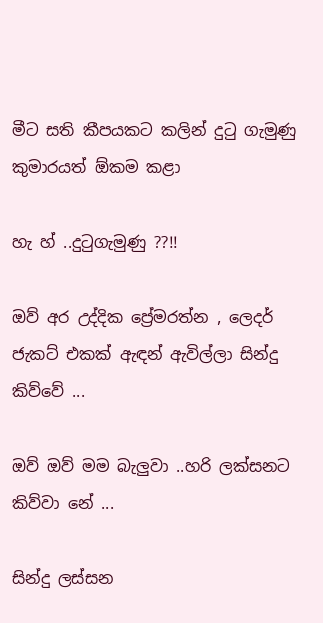මීට සති කීපයකට කලින් දුටු ගැමුණු කුමාරයත් ඕකම කළා

හැ හ් ..දුටුගැමුණු ??!!

ඔව් අර උද්දික ප්‍රේමරත්න , ලෙදර් ජැකට් එකක් ඇඳන් ඇවිල්ලා සින්දු කිව්වේ ...

ඔව් ඔව් මම බැලුවා ..හරි ලක්සනට කිව්වා නේ ...

සින්දු ලස්සන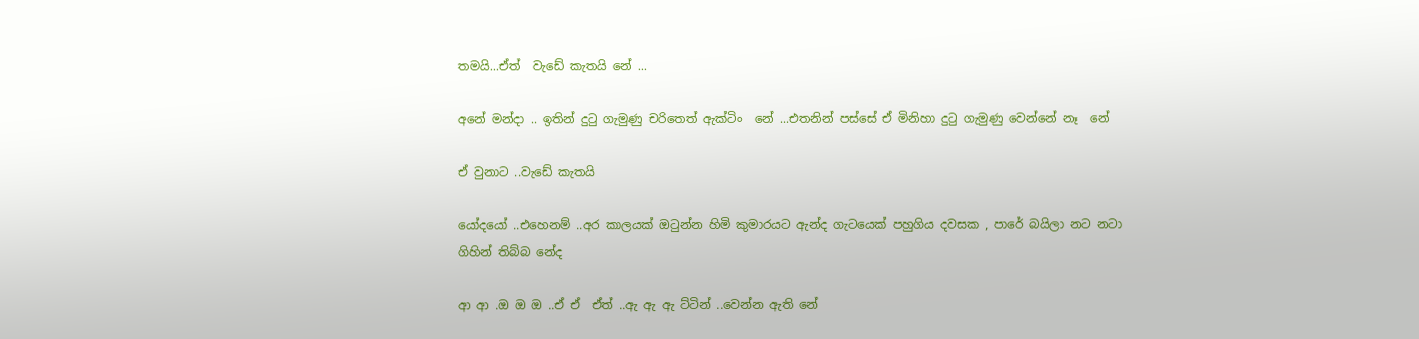තමයි...ඒත්  වැඩේ කැතයි නේ ...

අනේ මන්දා .. ඉතින් දුටු ගැමුණු චරිතෙත් ඇක්ටිං  නේ ...එතනින් පස්සේ ඒ මිනිහා දුටු ගැමුණු වෙන්නේ නෑ  නේ

ඒ වුනාට ..වැඩේ කැතයි

යෝදයෝ ..එහෙනම් ..අර කාලයක් ඔටුන්න හිමි කුමාරයට ඇන්ද ගැටයෙක් පහුගිය දවසක , පාරේ බයිලා නට නටා ගිහින් තිබ්බ නේද

ආ ආ .ඔ ඔ ඔ ..ඒ ඒ  ඒත් ..ඇ ඇ ඇ ට්ටින් ..වෙන්න ඇති නේ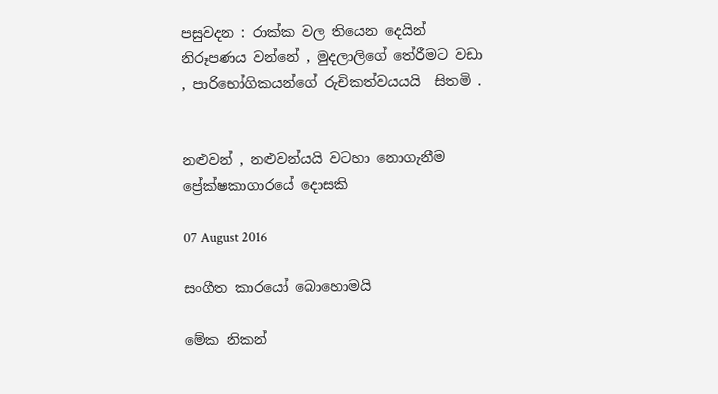පසුවදන : රාක්ක වල තියෙන දෙයින් නිරූපණය වන්නේ , මුදලාලිගේ තේරීමට වඩා , පාරිභෝගිකයන්ගේ රුචිකත්වයයයි  සිතමි .


නළුවන් , නළුවන්යයි වටහා නොගැනීම ප්‍රේක්ෂකාගාරයේ දොසකි

07 August 2016

සංගීත කාරයෝ බොහොමයි

මේක නිකන්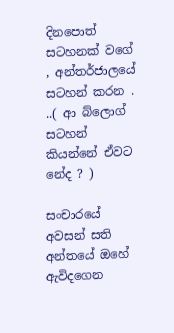දිනපොත් සටහනක් වගේ , අන්තර්ජාලයේ සටහන් කරන . ..( ආ බ්ලොග් සටහන් කියන්නේ ඒවට නේද ? )

සංචාරයේ අවසන් සති අන්තයේ ඔහේ ඇවිදගෙන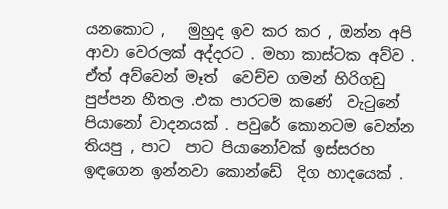යනකොට ,   මුහුද ඉව කර කර , ඔන්න අපි ආවා වෙරලක් අද්දරට . මහා කාස්ටක අව්ව . ඒත් අව්වෙන් මෑත්  වෙච්ච ගමන් හිරිගඩු පුප්පන හීතල .එක පාරටම කණේ  වැටුනේ පියානෝ වාදනයක් . පවුරේ කොනටම වෙන්න තියපු , පාට  පාට පියානෝවක් ඉස්සරහ ඉඳගෙන ඉන්නවා කොන්ඩේ  දිග හාදයෙක් .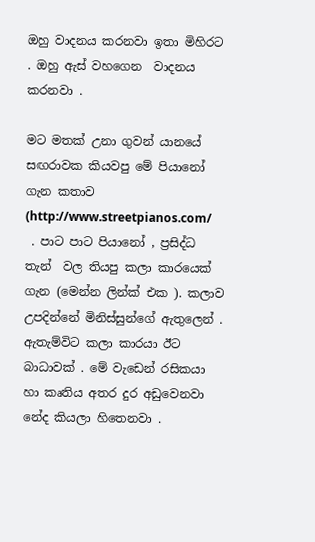ඔහු වාදනය කරනවා ඉතා මිහිරට . ඔහු ඇස් වහගෙන  වාදනය කරනවා .

මට මතක් උනා ගුවන් යානයේ සඟරාවක කියවපු මේ පියානෝ ගැන කතාව (http://www.streetpianos.com/
 . පාට පාට පියානෝ , ප්‍රසිද්ධ තැන්  වල තියපු කලා කාරයෙක් ගැන (මෙන්න ලින්ක් එක ). කලාව උපදින්නේ මිනිස්සුන්ගේ ඇතුලෙන් . ඇතැම්විට කලා කාරයා ඊට බාධාවක් . මේ වැඩෙන් රසිකයා හා කෘතිය අතර දුර අඩුවෙනවා නේද කියලා හිතෙනවා .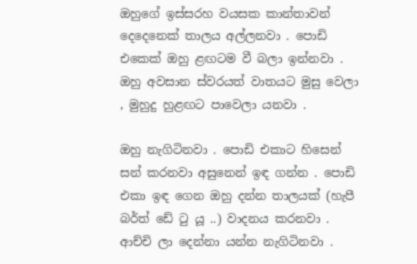ඔහුගේ ඉස්සරහ වයසක කාන්තාවන් දෙදෙනෙක් තාලය අල්ලනවා . පොඩි එකෙක් ඔහු ළඟටම වී බලා ඉන්නවා . ඔහු අවසාන ස්වරයත් වාතයට මුසු වෙලා , මුහුදු හුළඟට පාවෙලා යනවා .

ඔහු නැගිටිනවා . පොඩි එකාට හිසෙන් සන් කරනවා අසුනෙන් ඉඳ ගන්න . පොඩි එකා ඉඳ ගෙන ඔහු දන්න තාලයක් (හැපී බර්ත් ඩේ ටු යූ ..) වාදනය කරනවා . ආච්චි ලා දෙන්නා යන්න නැගිටිනවා .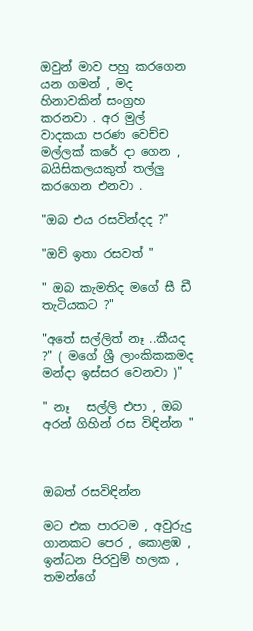ඔවුන් මාව පහු කරගෙන යන ගමන් , මද හිනාවකින් සංග්‍රහ කරනවා . අර මුල් වාදකයා පරණ වෙච්ච මල්ලක් කරේ දා ගෙන , බයිසිකලයකුත් තල්ලු කරගෙන එනවා .

"ඔබ එය රසවින්දද ?"

"ඔව් ඉතා රසවත් "

" ඔබ කැමතිද මගේ සී ඩී තැටියකට ?"

"අතේ සල්ලිත් නෑ ..කීයද ?" ( මගේ ශ්‍රී ලාංකිකකමද මන්දා ඉස්සර වෙනවා )"

" නෑ   සල්ලි එපා , ඔබ අරන් ගිහින් රස විඳින්න "



ඔබත් රසවිඳින්න

මට එක පාරටම , අවුරුදු ගානකට පෙර , කොළඹ , ඉන්ධන පිරවුම් හලක , තමන්ගේ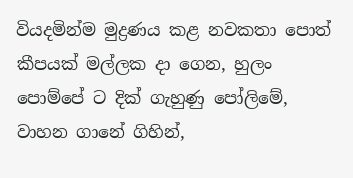වියදමින්ම මුද්‍රණය කළ නවකතා පොත් කීපයක් මල්ලක දා ගෙන, හුලං  පොම්පේ ට දික් ගැහුණු පෝලිමේ,  වාහන ගානේ ගිහින්,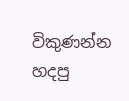විකුණන්න  හදපු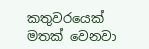කතුවරයෙක් මතක් වෙනවා